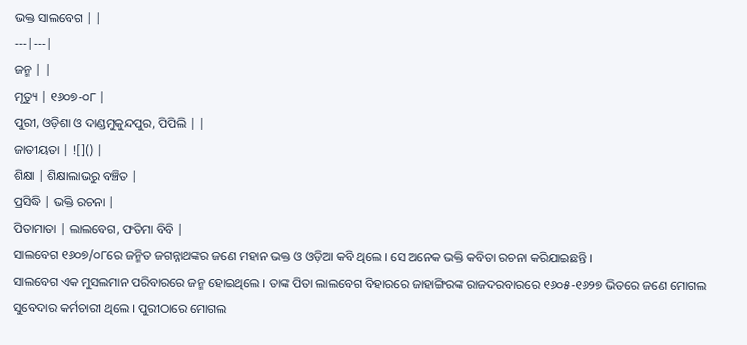ଭକ୍ତ ସାଲବେଗ | |
---|---|
ଜନ୍ମ | |
ମୃତ୍ୟୁ | ୧୬୦୭-୦୮ |
ପୁରୀ, ଓଡ଼ିଶା ଓ ଦାଣ୍ଡମୁକୁନ୍ଦପୁର, ପିପିଲି | |
ଜାତୀୟତା | ![]() |
ଶିକ୍ଷା | ଶିକ୍ଷାଲାଭରୁ ବଞ୍ଚିତ |
ପ୍ରସିଦ୍ଧି | ଭକ୍ତି ରଚନା |
ପିତାମାତା | ଲାଲବେଗ, ଫତିମା ବିବି |
ସାଲବେଗ ୧୬୦୭/୦୮ରେ ଜନ୍ମିତ ଜଗନ୍ନାଥଙ୍କର ଜଣେ ମହାନ ଭକ୍ତ ଓ ଓଡ଼ିଆ କବି ଥିଲେ । ସେ ଅନେକ ଭକ୍ତି କବିତା ରଚନା କରିଯାଇଛନ୍ତି ।
ସାଲବେଗ ଏକ ମୁସଲମାନ ପରିବାରରେ ଜନ୍ମ ହୋଇଥିଲେ । ତାଙ୍କ ପିତା ଲାଲବେଗ ବିହାରରେ ଜାହାଙ୍ଗିରଙ୍କ ରାଜଦରବାରରେ ୧୬୦୫-୧୬୨୭ ଭିତରେ ଜଣେ ମୋଗଲ ସୁବେଦାର କର୍ମଚାରୀ ଥିଲେ । ପୁରୀଠାରେ ମୋଗଲ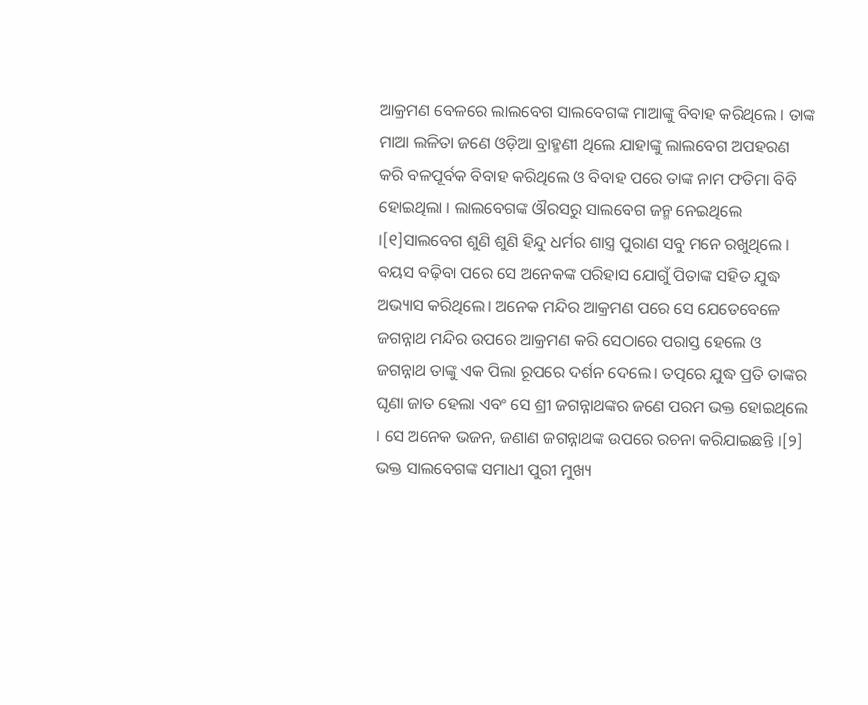ଆକ୍ରମଣ ବେଳରେ ଲାଲବେଗ ସାଲବେଗଙ୍କ ମାଆଙ୍କୁ ବିବାହ କରିଥିଲେ । ତାଙ୍କ ମାଆ ଲଳିତା ଜଣେ ଓଡ଼ିଆ ବ୍ରାହ୍ମଣୀ ଥିଲେ ଯାହାଙ୍କୁ ଲାଲବେଗ ଅପହରଣ କରି ବଳପୂର୍ବକ ବିବାହ କରିଥିଲେ ଓ ବିବାହ ପରେ ତାଙ୍କ ନାମ ଫତିମା ବିବି ହୋଇଥିଲା । ଲାଲବେଗଙ୍କ ଔରସରୁ ସାଲବେଗ ଜନ୍ମ ନେଇଥିଲେ ।[୧]ସାଲବେଗ ଶୁଣି ଶୁଣି ହିନ୍ଦୁ ଧର୍ମର ଶାସ୍ତ୍ର ପୁରାଣ ସବୁ ମନେ ରଖୁଥିଲେ । ବୟସ ବଢ଼ିବା ପରେ ସେ ଅନେକଙ୍କ ପରିହାସ ଯୋଗୁଁ ପିତାଙ୍କ ସହିତ ଯୁଦ୍ଧ ଅଭ୍ୟାସ କରିଥିଲେ। ଅନେକ ମନ୍ଦିର ଆକ୍ରମଣ ପରେ ସେ ଯେତେବେଳେ ଜଗନ୍ନାଥ ମନ୍ଦିର ଉପରେ ଆକ୍ରମଣ କରି ସେଠାରେ ପରାସ୍ତ ହେଲେ ଓ ଜଗନ୍ନାଥ ତାଙ୍କୁ ଏକ ପିଲା ରୂପରେ ଦର୍ଶନ ଦେଲେ। ତତ୍ପରେ ଯୁଦ୍ଧ ପ୍ରତି ତାଙ୍କର ଘୃଣା ଜାତ ହେଲା ଏବଂ ସେ ଶ୍ରୀ ଜଗନ୍ନାଥଙ୍କର ଜଣେ ପରମ ଭକ୍ତ ହୋଇଥିଲେ । ସେ ଅନେକ ଭଜନ, ଜଣାଣ ଜଗନ୍ନାଥଙ୍କ ଉପରେ ରଚନା କରିଯାଇଛନ୍ତି ।[୨] ଭକ୍ତ ସାଲବେଗଙ୍କ ସମାଧୀ ପୁରୀ ମୁଖ୍ୟ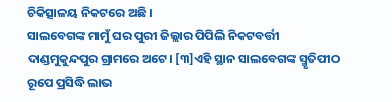ଚିକିତ୍ସାଳୟ ନିକଟରେ ଅଛି ।
ସାଲବେଗଙ୍କ ମାମୁଁ ଘର ପୁରୀ ଜିଲ୍ଲାର ପିପିଲି ନିକଟବର୍ତ୍ତୀ ଦାଣ୍ଡମୁକୁନ୍ଦପୁର ଗ୍ରାମରେ ଅଟେ। [୩]ଏହି ସ୍ଥାନ ସାଲବେଗଙ୍କ ସ୍ମୃତିପୀଠ ରୂପେ ପ୍ରସିଦ୍ଧି ଲାଭ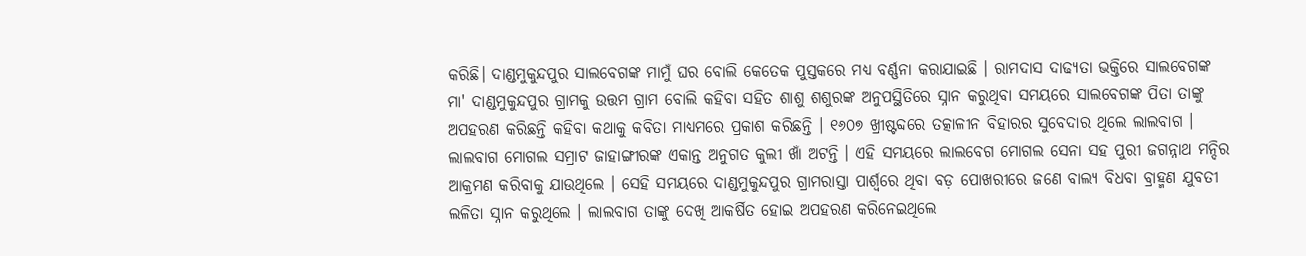କରିଛି। ଦାଣ୍ଡମୁକୁନ୍ଦପୁର ସାଲବେଗଙ୍କ ମାମୁଁ ଘର ବୋଲି କେତେକ ପୁସ୍ତକରେ ମଧ୍ୟ ବର୍ଣ୍ଣନା କରାଯାଇଛି । ରାମଦାସ ଦାଢ୍ୟତା ଭକ୍ତିରେ ସାଲବେଗଙ୍କ ମା' ଦାଣ୍ଡମୁକୁନ୍ଦପୁର ଗ୍ରାମକୁ ଉତ୍ତମ ଗ୍ରାମ ବୋଲି କହିବା ସହିତ ଶାଶୁ ଶଶୁରଙ୍କ ଅନୁପସ୍ଥିତିରେ ସ୍ନାନ କରୁଥିବା ସମୟରେ ସାଲବେଗଙ୍କ ପିତା ତାଙ୍କୁ ଅପହରଣ କରିଛନ୍ତି କହିବା କଥାକୁ କବିତା ମାଧ୍ୟମରେ ପ୍ରକାଶ କରିଛନ୍ତି । ୧୬୦୭ ଖ୍ରୀଷ୍ଟବ୍ଦରେ ତତ୍କାଳୀନ ବିହାରର ସୁବେଦାର ଥିଲେ ଲାଲବାଗ । ଲାଲବାଗ ମୋଗଲ ସମ୍ରାଟ ଜାହାଙ୍ଗୀରଙ୍କ ଏକାନ୍ତ ଅନୁଗତ କୁଲୀ ଖାଁ ଅଟନ୍ତି । ଏହି ସମୟରେ ଲାଲବେଗ ମୋଗଲ ସେନା ସହ ପୁରୀ ଜଗନ୍ନାଥ ମନ୍ଦିର ଆକ୍ରମଣ କରିବାକୁ ଯାଉଥିଲେ । ସେହି ସମୟରେ ଦାଣ୍ଡମୁକୁନ୍ଦପୁର ଗ୍ରାମରାସ୍ତା ପାର୍ଶ୍ୱରେ ଥିବା ବଡ଼ ପୋଖରୀରେ ଜଣେ ବାଲ୍ୟ ବିଧବା ବ୍ରାହ୍ମଣ ଯୁବତୀ ଲଳିତା ସ୍ନାନ କରୁଥିଲେ । ଲାଲବାଗ ତାଙ୍କୁ ଦେଖି ଆକର୍ଷିତ ହୋଇ ଅପହରଣ କରିନେଇଥିଲେ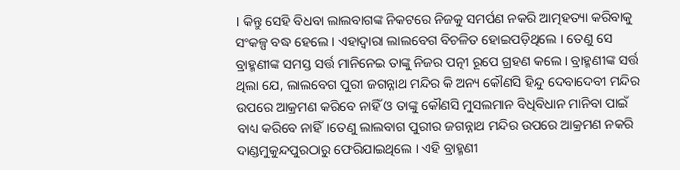। କିନ୍ତୁ ସେହି ବିଧବା ଲାଲବାଗଙ୍କ ନିକଟରେ ନିଜକୁ ସମର୍ପଣ ନକରି ଆତ୍ମହତ୍ୟା କରିବାକୁ ସଂକଳ୍ପ ବଦ୍ଧ ହେଲେ । ଏହାଦ୍ୱାରା ଲାଲବେଗ ବିଚଳିତ ହୋଇପଡ଼ିଥିଲେ । ତେଣୁ ସେ ବ୍ରାହ୍ମଣୀଙ୍କ ସମସ୍ତ ସର୍ତ୍ତ ମାନିନେଇ ତାଙ୍କୁ ନିଜର ପତ୍ନୀ ରୂପେ ଗ୍ରହଣ କଲେ । ବ୍ରାହ୍ମଣୀଙ୍କ ସର୍ତ୍ତ ଥିଲା ଯେ, ଲାଲବେଗ ପୁରୀ ଜଗନ୍ନାଥ ମନ୍ଦିର କି ଅନ୍ୟ କୌଣସି ହିନ୍ଦୁ ଦେବାଦେବୀ ମନ୍ଦିର ଉପରେ ଆକ୍ରମଣ କରିବେ ନାହିଁ ଓ ତାଙ୍କୁ କୌଣସି ମୁସଲମାନ ବିଧିବିଧାନ ମାନିବା ପାଇଁ ବାଧ୍ୟ କରିବେ ନାହିଁ।ତେଣୁ ଲାଲବାଗ ପୁରୀର ଜଗନ୍ନାଥ ମନ୍ଦିର ଉପରେ ଆକ୍ରମଣ ନକରି ଦାଣ୍ଡମୁକୁନ୍ଦପୁରଠାରୁ ଫେରିଯାଇଥିଲେ । ଏହି ବ୍ରାହ୍ମଣୀ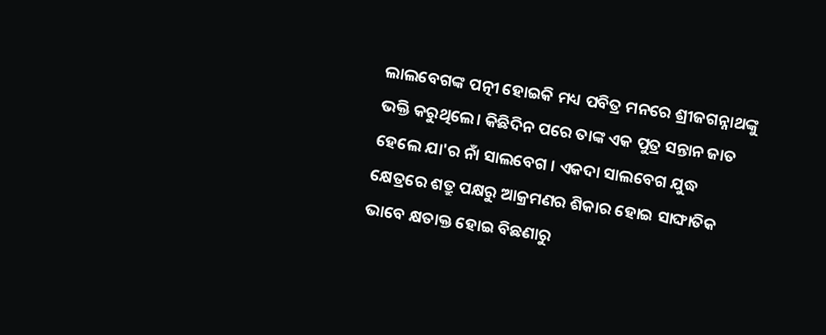ଲାଲବେଗଙ୍କ ପତ୍ନୀ ହୋଇକି ମଧ୍ୟ ପବିତ୍ର ମନରେ ଶ୍ରୀଜଗନ୍ନାଥଙ୍କୁ ଭକ୍ତି କରୁଥିଲେ। କିଛିଦିନ ପରେ ତାଙ୍କ ଏକ ପୁତ୍ର ସନ୍ତାନ ଜାତ ହେଲେ ଯା'ର ନାଁ ସାଲବେଗ । ଏକଦା ସାଲବେଗ ଯୁଦ୍ଧ କ୍ଷେତ୍ରରେ ଶତ୍ରୁ ପକ୍ଷରୁ ଆକ୍ରମଣର ଶିକାର ହୋଇ ସାଙ୍ଘାତିକ ଭାବେ କ୍ଷତାକ୍ତ ହୋଇ ବିଛଣାରୁ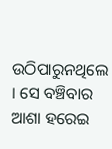ଉଠିପାରୁନଥିଲେ । ସେ ବଞ୍ଚିବାର ଆଶା ହରେଇ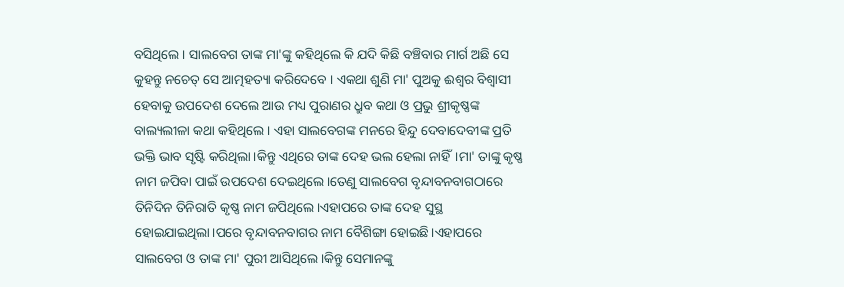ବସିଥିଲେ । ସାଲବେଗ ତାଙ୍କ ମା'ଙ୍କୁ କହିଥିଲେ କି ଯଦି କିଛି ବଞ୍ଚିବାର ମାର୍ଗ ଅଛି ସେ କୁହନ୍ତୁ ନଚେତ୍ ସେ ଆତ୍ମହତ୍ୟା କରିଦେବେ । ଏକଥା ଶୁଣି ମା' ପୁଅକୁ ଈଶ୍ୱର ବିଶ୍ୱାସୀ ହେବାକୁ ଉପଦେଶ ଦେଲେ ଆଉ ମଧ୍ୟ ପୁରାଣର ଧ୍ରୁବ କଥା ଓ ପ୍ରଭୁ ଶ୍ରୀକୃଷ୍ଣଙ୍କ ବାଲ୍ୟଲୀଳା କଥା କହିଥିଲେ । ଏହା ସାଲବେଗଙ୍କ ମନରେ ହିନ୍ଦୁ ଦେବାଦେବୀଙ୍କ ପ୍ରତି ଭକ୍ତି ଭାବ ସୃଷ୍ଟି କରିଥିଲା।କିନ୍ତୁ ଏଥିରେ ତାଙ୍କ ଦେହ ଭଲ ହେଲା ନାହିଁ।ମା' ତାଙ୍କୁ କୃଷ୍ଣ ନାମ ଜପିବା ପାଇଁ ଉପଦେଶ ଦେଇଥିଲେ।ତେଣୁ ସାଲବେଗ ବୃନ୍ଦାବନବାଗଠାରେ ତିନିଦିନ ତିନିରାତି କୃଷ୍ଣ ନାମ ଜପିଥିଲେ।ଏହାପରେ ତାଙ୍କ ଦେହ ସୁସ୍ଥ ହୋଇଯାଇଥିଲା।ପରେ ବୃନ୍ଦାବନବାଗର ନାମ ବୈଶିଙ୍ଗା ହୋଇଛି।ଏହାପରେ ସାଲବେଗ ଓ ତାଙ୍କ ମା' ପୁରୀ ଆସିଥିଲେ।କିନ୍ତୁ ସେମାନଙ୍କୁ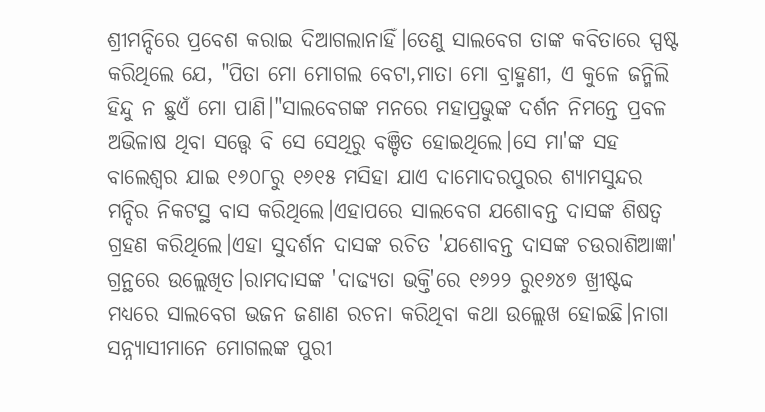ଶ୍ରୀମନ୍ଦିରେ ପ୍ରବେଶ କରାଇ ଦିଆଗଲାନାହିଁ।ତେଣୁ ସାଲବେଗ ତାଙ୍କ କବିତାରେ ସ୍ପଷ୍ଟ କରିଥିଲେ ଯେ, "ପିତା ମୋ ମୋଗଲ ବେଟା,ମାତା ମୋ ବ୍ରାହ୍ମଣୀ, ଏ କୁଳେ ଜନ୍ମିଲି ହିନ୍ଦୁ ନ ଛୁଏଁ ମୋ ପାଣି।"ସାଲବେଗଙ୍କ ମନରେ ମହାପ୍ରଭୁଙ୍କ ଦର୍ଶନ ନିମନ୍ତେ ପ୍ରବଳ ଅଭିଳାଷ ଥିବା ସତ୍ତ୍ୱେ ବି ସେ ସେଥିରୁ ବଞ୍ଚିତ ହୋଇଥିଲେ।ସେ ମା'ଙ୍କ ସହ ବାଲେଶ୍ୱର ଯାଇ ୧୬୦୮ରୁ ୧୬୧୫ ମସିହା ଯାଏ ଦାମୋଦରପୁରର ଶ୍ୟାମସୁନ୍ଦର ମନ୍ଦିର ନିକଟସ୍ଥ ବାସ କରିଥିଲେ।ଏହାପରେ ସାଲବେଗ ଯଶୋବନ୍ତ ଦାସଙ୍କ ଶିଷତ୍ୱ ଗ୍ରହଣ କରିଥିଲେ।ଏହା ସୁଦର୍ଶନ ଦାସଙ୍କ ରଚିତ 'ଯଶୋବନ୍ତ ଦାସଙ୍କ ଚଉରାଶିଆଜ୍ଞା' ଗ୍ରନ୍ଥରେ ଉଲ୍ଲେଖିତ।ରାମଦାସଙ୍କ 'ଦାଢ୍ୟତା ଭକ୍ତି'ରେ ୧୬୨୨ ରୁ୧୬୪୭ ଖ୍ରୀଷ୍ଟବ୍ଦ ମଧ୍ୟରେ ସାଲବେଗ ଭଜନ ଜଣାଣ ରଚନା କରିଥିବା କଥା ଉଲ୍ଲେଖ ହୋଇଛି।ନାଗା ସନ୍ନ୍ୟାସୀମାନେ ମୋଗଲଙ୍କ ପୁରୀ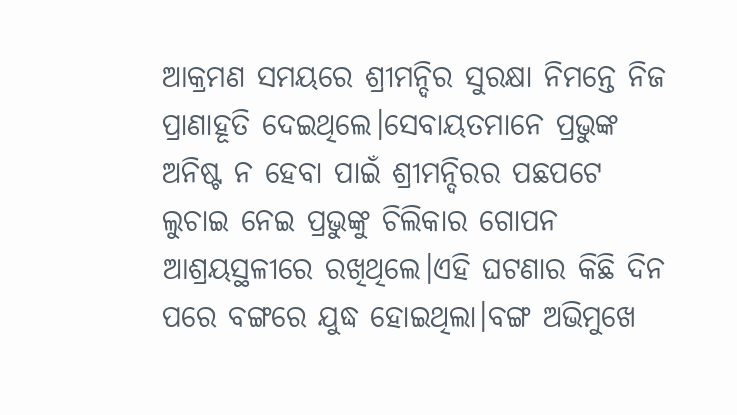ଆକ୍ରମଣ ସମୟରେ ଶ୍ରୀମନ୍ଦିର ସୁରକ୍ଷା ନିମନ୍ତେ ନିଜ ପ୍ରାଣାହୂତି ଦେଇଥିଲେ।ସେବାୟତମାନେ ପ୍ରଭୁଙ୍କ ଅନିଷ୍ଟ ନ ହେବା ପାଇଁ ଶ୍ରୀମନ୍ଦିରର ପଛପଟେ ଲୁଚାଇ ନେଇ ପ୍ରଭୁଙ୍କୁ ଚିଲିକାର ଗୋପନ ଆଶ୍ରୟସ୍ଥଳୀରେ ରଖିଥିଲେ।ଏହି ଘଟଣାର କିଛି ଦିନ ପରେ ବଙ୍ଗରେ ଯୁଦ୍ଧ ହୋଇଥିଲା।ବଙ୍ଗ ଅଭିମୁଖେ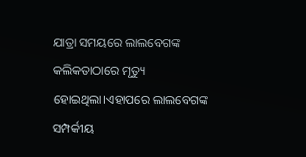ଯାତ୍ରା ସମୟରେ ଲାଲବେଗଙ୍କ କଲିକତାଠାରେ ମୃତ୍ୟୁ ହୋଇଥିଲା।ଏହାପରେ ଲାଲବେଗଙ୍କ ସମ୍ପର୍କୀୟ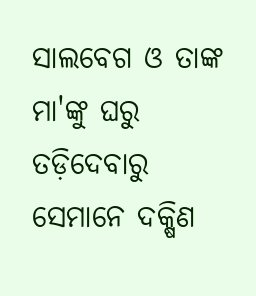ସାଲବେଗ ଓ ତାଙ୍କ ମା'ଙ୍କୁ ଘରୁ ତଡ଼ିଦେବାରୁ ସେମାନେ ଦକ୍ଷିଣ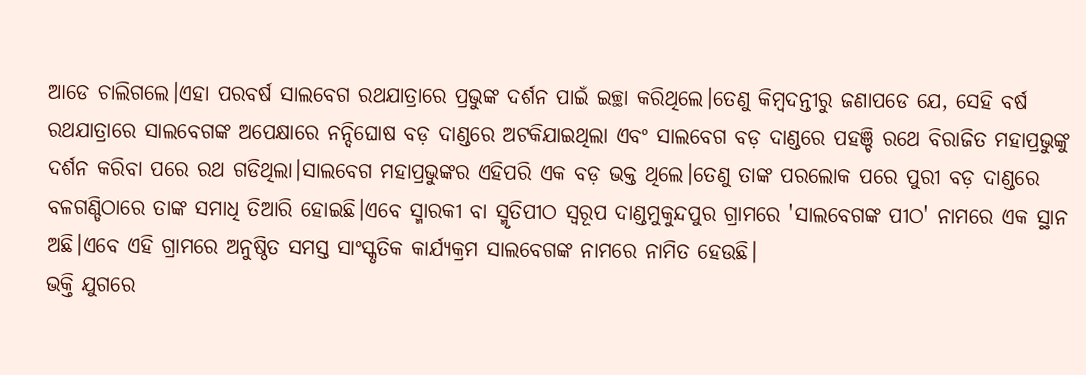ଆଡେ ଚାଲିଗଲେ।ଏହା ପରବର୍ଷ ସାଲବେଗ ରଥଯାତ୍ରାରେ ପ୍ରଭୁଙ୍କ ଦର୍ଶନ ପାଇଁ ଇଚ୍ଛା କରିଥିଲେ।ତେଣୁ କିମ୍ବଦନ୍ତୀରୁ ଜଣାପଡେ ଯେ, ସେହି ବର୍ଷ ରଥଯାତ୍ରାରେ ସାଲବେଗଙ୍କ ଅପେକ୍ଷାରେ ନନ୍ଦିଘୋଷ ବଡ଼ ଦାଣ୍ଡରେ ଅଟକିଯାଇଥିଲା ଏବଂ ସାଲବେଗ ବଡ଼ ଦାଣ୍ଡରେ ପହଞ୍ଚି ରଥେ ବିରାଜିତ ମହାପ୍ରଭୁଙ୍କୁ ଦର୍ଶନ କରିବା ପରେ ରଥ ଗଡିଥିଲା।ସାଲବେଗ ମହାପ୍ରଭୁଙ୍କର ଏହିପରି ଏକ ବଡ଼ ଭକ୍ତ ଥିଲେ।ତେଣୁ ତାଙ୍କ ପରଲୋକ ପରେ ପୁରୀ ବଡ଼ ଦାଣ୍ଡରେ ବଳଗଣ୍ଡିଠାରେ ତାଙ୍କ ସମାଧି ତିଆରି ହୋଇଛି।ଏବେ ସ୍ମାରକୀ ବା ସ୍ମୃତିପୀଠ ସ୍ୱରୂପ ଦାଣ୍ଡମୁକୁନ୍ଦପୁର ଗ୍ରାମରେ 'ସାଲବେଗଙ୍କ ପୀଠ' ନାମରେ ଏକ ସ୍ଥାନ ଅଛି।ଏବେ ଏହି ଗ୍ରାମରେ ଅନୁଷ୍ଠିତ ସମସ୍ତ ସାଂସ୍କୃତିକ କାର୍ଯ୍ୟକ୍ରମ ସାଲବେଗଙ୍କ ନାମରେ ନାମିତ ହେଉଛି।
ଭକ୍ତି ଯୁଗରେ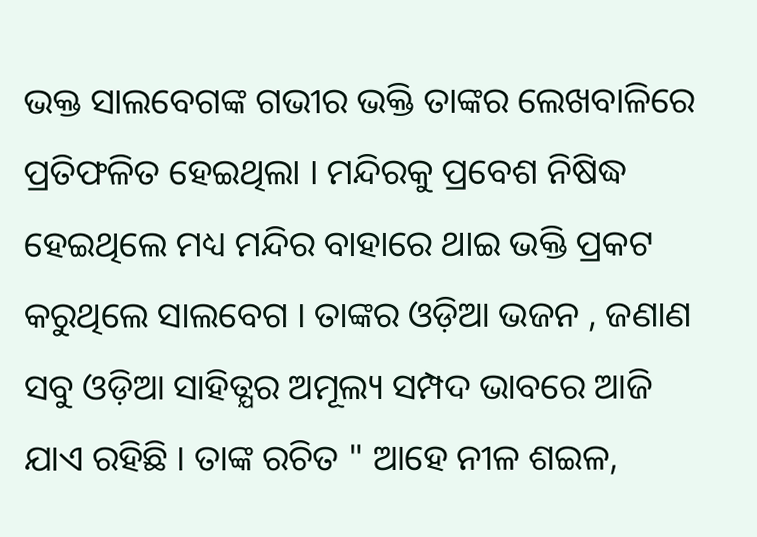ଭକ୍ତ ସାଲବେଗଙ୍କ ଗଭୀର ଭକ୍ତି ତାଙ୍କର ଲେଖବାଳିରେ ପ୍ରତିଫଳିତ ହେଇଥିଲା । ମନ୍ଦିରକୁ ପ୍ରବେଶ ନିଷିଦ୍ଧ ହେଇଥିଲେ ମଧ୍ୟ ମନ୍ଦିର ବାହାରେ ଥାଇ ଭକ୍ତି ପ୍ରକଟ କରୁଥିଲେ ସାଲବେଗ । ତାଙ୍କର ଓଡ଼ିଆ ଭଜନ , ଜଣାଣ ସବୁ ଓଡ଼ିଆ ସାହିତ୍ଯର ଅମୂଲ୍ୟ ସମ୍ପଦ ଭାବରେ ଆଜି ଯାଏ ରହିଛି । ତାଙ୍କ ରଚିତ " ଆହେ ନୀଳ ଶଇଳ,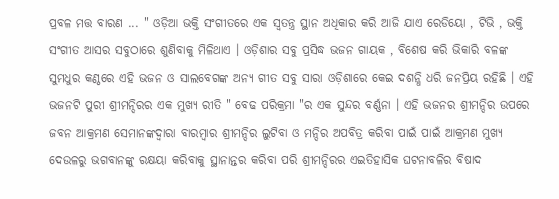ପ୍ରବଳ ମତ୍ତ ବାରଣ ... " ଓଡ଼ିଆ ଭକ୍ତି ସଂଗୀତରେ ଏକ ସ୍ୱତନ୍ତ୍ର ସ୍ଥାନ ଅଧିକାର କରି ଆଜି ଯାଏ ରେଡିୟୋ , ଟିଭି , ଭକ୍ତି ସଂଗୀତ ଆସର ସବୁଠାରେ ଶୁଣିବାକୁ ମିଳିଥାଏ । ଓଡ଼ିଶାର ସବୁ ପ୍ରସିଦ୍ଧ ଭଜନ ଗାୟକ , ବିଶେଷ କରି ଭିକାରି ବଳଙ୍କ ସୁମଧୁର କଣ୍ଠରେ ଏହି ଭଜନ ଓ ସାଲବେଗଙ୍କ ଅନ୍ୟ ଗୀତ ସବୁ ସାରା ଓଡ଼ିଶାରେ କେଇ ଦଶନ୍ଧି ଧରି ଜନପ୍ରିୟ ରହିଛି । ଏହି ଭଜନଟି ପୁରୀ ଶ୍ରୀମନ୍ଦିରର ଏକ ମୁଖ୍ୟ ରୀତି " ବେଢ ପରିକ୍ରମା "ର ଏକ ସୁନ୍ଦର ବର୍ଣ୍ଣନା । ଏହି ଭଜନର ଶ୍ରୀମନ୍ଦିର ଉପରେ ଜବନ ଆକ୍ରମଣ ସେମାନଙ୍କଦ୍ୱାରା ବାରମ୍ବାର ଶ୍ରୀମନ୍ଦିର ଲୁଟିବା ଓ ମନ୍ଦିର ଅପବିତ୍ର କରିବା ପାଇଁ ପାଇଁ ଆକ୍ରମଣ ମୁଖ୍ୟ ଦେଉଳରୁ ଭଗବାନଙ୍କୁ ରକ୍ଷୟା କରିବାକୁ ସ୍ଥାନାନ୍ତର କରିବା ପରି ଶ୍ରୀମନ୍ଦିରର ଏଇତିହାସିକ ଘଟନାବଳିର ବିଷାଦ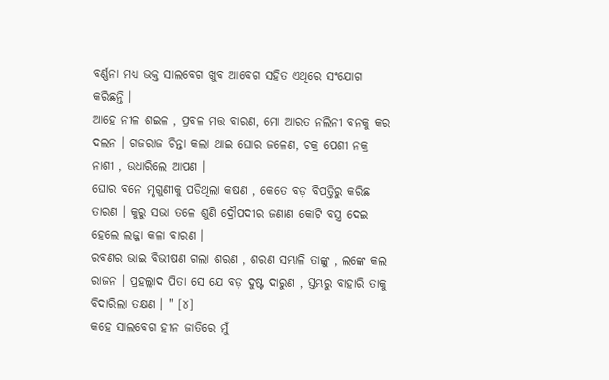ବର୍ଣ୍ଣନା ମଧ୍ୟ ଭକ୍ତ ସାଲବେଗ ଖୁବ ଆବେଗ ସହିତ ଏଥିରେ ସଂଯୋଗ କରିଛନ୍ତି ।
ଆହେ ନୀଳ ଶଇଳ , ପ୍ରବଳ ମତ୍ତ ବାରଣ, ମୋ ଆରତ ନଲିନୀ ବନକୁ କର ଦଲନ । ଗଜରାଜ ଚିନ୍ତା କଲା ଥାଇ ଘୋର ଜଳେଣ, ଚକ୍ର ପେଶୀ ନକ୍ର ନାଶୀ , ଉଧାରିଲେ ଆପଣ ।
ଘୋର ବନେ ମୃଗୁଣୀକୁ ପଡିଥିଲା କଷଣ , କେତେ ବଡ଼ ବିପତ୍ତିରୁ କରିଛ ତାରଣ । କୁରୁ ସଭା ତଳେ ଶୁଣି ଦ୍ରୌପଦୀର ଜଣାଣ କୋଟି ବସ୍ତ୍ର ଦେଇ ହେଲେ ଲଜ୍ଜା କଳା ବାରଣ ।
ରବଣର ଭାଇ ବିଭୀଷଣ ଗଲା ଶରଣ , ଶରଣ ସମ୍ଭାଳି ତାଙ୍କୁ , ଲଙ୍କେ କଲ ରାଜନ । ପ୍ରହଲ୍ଲାଦ ପିତା ସେ ଯେ ବଡ଼ ଦୁଷ୍ଟ ଦାରୁଣ , ସ୍ତମ୍ଭରୁ ବାହାରି ତାକୁ ବିଦାରିଲା ତକ୍ଷଣ । " [୪]
କହେ ସାଲବେଗ ହୀନ ଜାତିରେ ମୁଁ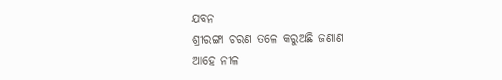ଯବନ
ଶ୍ରୀରଙ୍ଗା ଚରଣ ତଳେ କରୁଅଛି ଜଣାଣ
ଆହେ ନୀଳ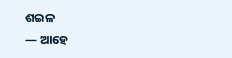ଶଇଳ
— ଆହେ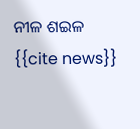ନୀଳ ଶଇଳ
{{cite news}}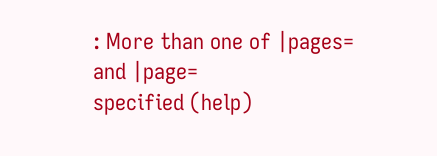: More than one of |pages=
and |page=
specified (help)